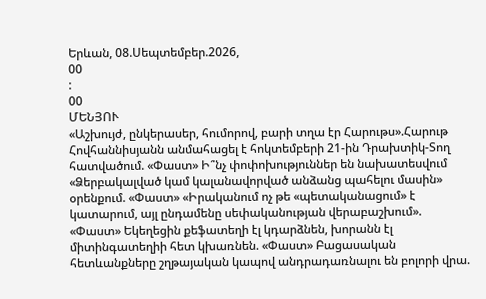Երևան, 08.Սեպտեմբեր.2026,
00
:
00
ՄԵՆՅՈՒ
«Աշխույժ, ընկերասեր, հումորով, բարի տղա էր Հարութս».Հարութ Հովհաննիսյանն անմահացել է հոկտեմբերի 21-ին Դրախտիկ-Տող հատվածում. «Փաստ» Ի՞նչ փոփոխություններ են նախատեսվում «Ձերբակալված կամ կալանավորված անձանց պահելու մասին» օրենքում. «Փաստ» «Իրականում ոչ թե «պետականացում» է կատարում, այլ ընդամենը սեփականության վերաբաշխում». «Փաստ» Եկեղեցին քեֆատեղի էլ կդարձնեն, խորանն էլ միտինգատեղիի հետ կխառնեն. «Փաստ» Բացասական հետևանքները շղթայական կապով անդրադառնալու են բոլորի վրա.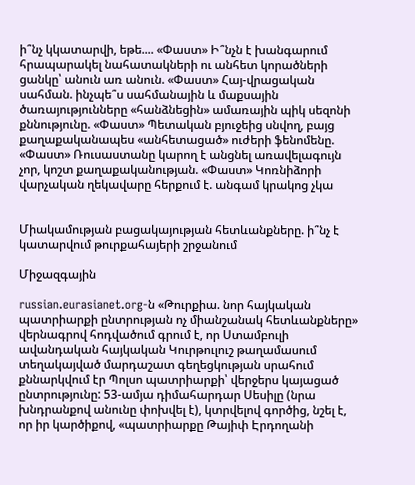ի՞նչ կկատարվի, եթե.... «Փաստ» Ի՞նչն է խանգարում հրապարակել նահատակների ու անհետ կորածների ցանկը՝ անուն առ անուն. «Փաստ» Հայ-վրացական սահման. ինչպե՞ս սահմանային և մաքսային ծառայությունները «հանձնեցին» ամառային պիկ սեզոնի քննությունը. «Փաստ» Պետական բյուջեից սնվող, բայց քաղաքականապես «անհետացած» ուժերի ֆենոմենը. «Փաստ» Ռուսաստանը կարող է անցնել առավելագույն չոր, կոշտ քաղաքականության. «Փաստ» Կոռնիձորի վարչական ղեկավարը հերքում է. անգամ կրակոց չկա


Միակամության բացակայության հետևանքները. ի՞նչ է կատարվում թուրքահայերի շրջանում

Միջազգային

russian.eurasianet.org-ն «Թուրքիա. նոր հայկական պատրիարքի ընտրության ոչ միանշանակ հետևանքները» վերնագրով հոդվածում գրում է, որ Ստամբուլի ավանդական հայկական Կուրթուլուշ թաղամասում տեղակայված մարդաշատ գեղեցկության սրահում քննարկվում էր Պոլսո պատրիարքի՝ վերջերս կայացած ընտրությունը: 53-ամյա դիմահարդար Սեսիլը (նրա խնդրանքով անունը փոխվել է), կտրվելով գործից, նշել է, որ իր կարծիքով, «պատրիարքը Թայիփ Էրդողանի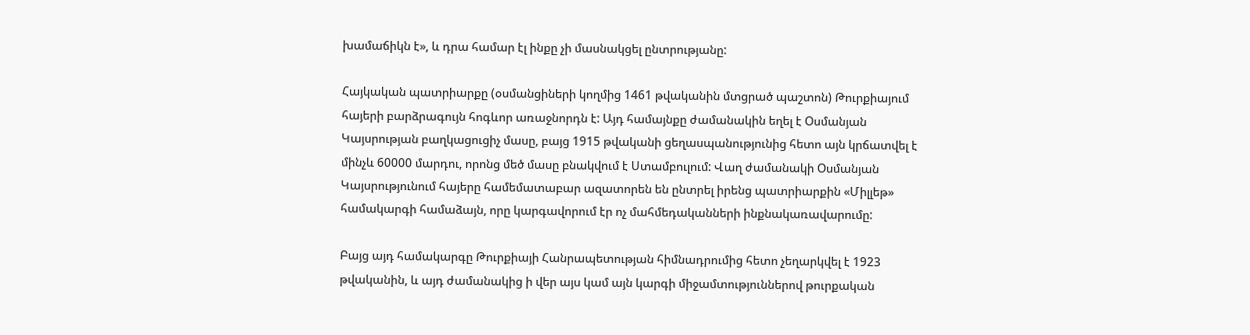խամաճիկն է», և դրա համար էլ ինքը չի մասնակցել ընտրությանը:

Հայկական պատրիարքը (օսմանցիների կողմից 1461 թվականին մտցրած պաշտոն) Թուրքիայում հայերի բարձրագույն հոգևոր առաջնորդն է: Այդ համայնքը ժամանակին եղել է Օսմանյան Կայսրության բաղկացուցիչ մասը, բայց 1915 թվականի ցեղասպանությունից հետո այն կրճատվել է մինչև 60000 մարդու, որոնց մեծ մասը բնակվում է Ստամբուլում: Վաղ ժամանակի Օսմանյան Կայսրությունում հայերը համեմատաբար ազատորեն են ընտրել իրենց պատրիարքին «Միլլեթ» համակարգի համաձայն, որը կարգավորում էր ոչ մահմեդականների ինքնակառավարումը:

Բայց այդ համակարգը Թուրքիայի Հանրապետության հիմնադրումից հետո չեղարկվել է 1923 թվականին, և այդ ժամանակից ի վեր այս կամ այն կարգի միջամտություններով թուրքական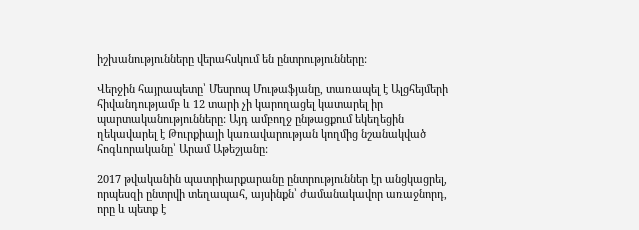իշխանությունները վերահսկում են ընտրությունները:

Վերջին հայրապետը՝ Մեսրոպ Մութաֆյանը, տառապել է Ալցհեյմերի հիվանդությամբ և 12 տարի չի կարողացել կատարել իր պարտականությունները: Այդ ամբողջ ընթացքում եկեղեցին ղեկավարել է Թուրքիայի կառավարության կողմից նշանակված հոգևորականը՝ Արամ Աթեշյանը:

2017 թվականին պատրիարքարանը ընտրություններ էր անցկացրել, որպեսզի ընտրվի տեղապահ, այսինքն՝ ժամանակավոր առաջնորդ, որը և պետք է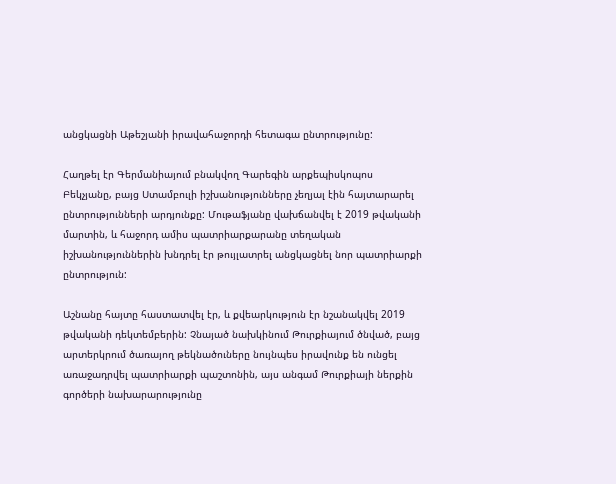անցկացնի Աթեշյանի իրավահաջորդի հետագա ընտրությունը:

Հաղթել էր Գերմանիայում բնակվող Գարեգին արքեպիսկոպոս Բեկչյանը, բայց Ստամբուլի իշխանությունները չեղյալ էին հայտարարել ընտրությունների արդյունքը: Մութաֆյանը վախճանվել է 2019 թվականի մարտին, և հաջորդ ամիս պատրիարքարանը տեղական իշխանություններին խնդրել էր թույլատրել անցկացնել նոր պատրիարքի ընտրություն:

Աշնանը հայտը հաստատվել էր, և քվեարկություն էր նշանակվել 2019 թվականի դեկտեմբերին: Չնայած նախկինում Թուրքիայում ծնված, բայց արտերկրում ծառայող թեկնածուները նույնպես իրավունք են ունցել առաջադրվել պատրիարքի պաշտոնին, այս անգամ Թուրքիայի ներքին գործերի նախարարությունը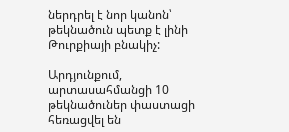ներդրել է նոր կանոն՝ թեկնածուն պետք է լինի Թուրքիայի բնակիչ:

Արդյունքում, արտասահմանցի 10 թեկնածուներ փաստացի հեռացվել են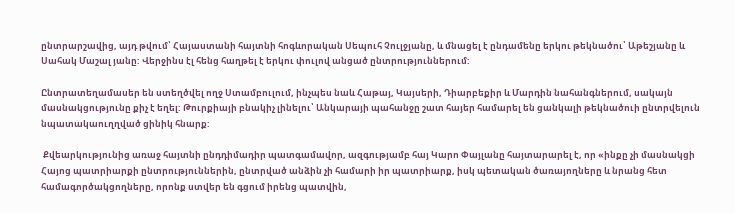ընտրարշավից, այդ թվում՝ Հայաստանի հայտնի հոգևորական Սեպուհ Չուլջյանը, և մնացել է ընդամենը երկու թեկնածու՝ Աթեշյանը և Սահակ Մաշալ յանը: Վերջինս էլ հենց հաղթել է երկու փուլով անցած ընտրություններում:

Ընտրատեղամասեր են ստեղծվել ողջ Ստամբուլում, ինչպես նաև Հաթայ, Կայսերի, Դիարբեքիր և Մարդին նահանգներում, սակայն մասնակցությունը քիչ է եղել: Թուրքիայի բնակիչ լինելու՝ Անկարայի պահանջը շատ հայեր համարել են ցանկալի թեկնածուի ընտրվելուն նպատակաուղղված ցինիկ հնարք:

 Քվեարկությունից առաջ հայտնի ընդդիմադիր պատգամավոր, ազգությամբ հայ Կարո Փայլանը հայտարարել է, որ «ինքը չի մասնակցի Հայոց պատրիարքի ընտրություններին, ընտրված անձին չի համարի իր պատրիարք, իսկ պետական ծառայողները և նրանց հետ համագործակցողները, որոնք ստվեր են գցում իրենց պատվին,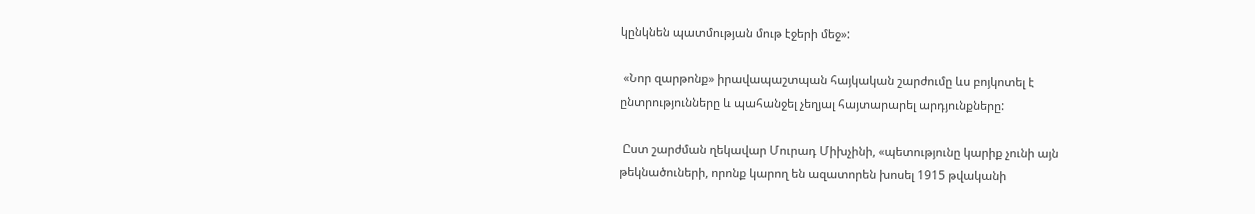կընկնեն պատմության մութ էջերի մեջ»:

 «Նոր զարթոնք» իրավապաշտպան հայկական շարժումը ևս բոյկոտել է ընտրությունները և պահանջել չեղյալ հայտարարել արդյունքները:

 Ըստ շարժման ղեկավար Մուրադ Միխչինի, «պետությունը կարիք չունի այն թեկնածուների, որոնք կարող են ազատորեն խոսել 1915 թվականի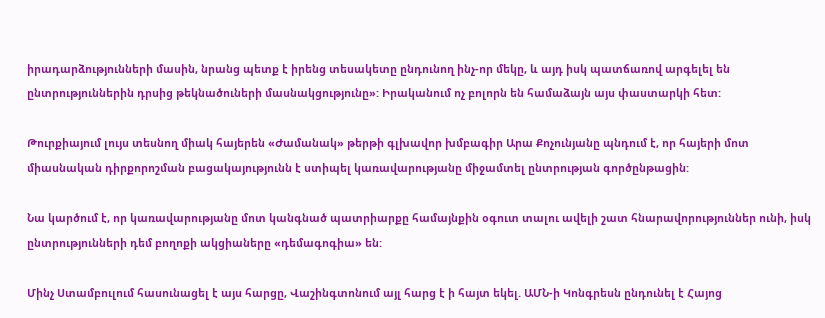իրադարձությունների մասին, նրանց պետք է իրենց տեսակետը ընդունող ինչ-որ մեկը, և այդ իսկ պատճառով արգելել են ընտրություններին դրսից թեկնածուների մասնակցությունը»: Իրականում ոչ բոլորն են համաձայն այս փաստարկի հետ:

Թուրքիայում լույս տեսնող միակ հայերեն «Ժամանակ» թերթի գլխավոր խմբագիր Արա Քոչունյանը պնդում է, որ հայերի մոտ միասնական դիրքորոշման բացակայությունն է ստիպել կառավարությանը միջամտել ընտրության գործընթացին:

Նա կարծում է, որ կառավարությանը մոտ կանգնած պատրիարքը համայնքին օգուտ տալու ավելի շատ հնարավորություններ ունի, իսկ ընտրությունների դեմ բողոքի ակցիաները «դեմագոգիա» են:

Մինչ Ստամբուլում հասունացել է այս հարցը, Վաշինգտոնում այլ հարց է ի հայտ եկել. ԱՄՆ-ի Կոնգրեսն ընդունել է Հայոց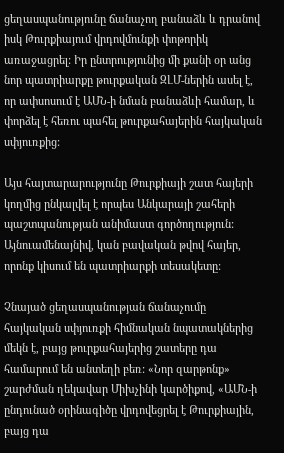ցեղասպանությունը ճանաչող բանաձև և դրանով իսկ Թուրքիայում վրդովմունքի փոթորիկ առաջացրել: Իր ընտրությունից մի քանի օր անց նոր պատրիարքը թուրքական ԶԼՄ-ներին ասել է, որ ափսոսում է ԱՄՆ-ի նման բանաձևի համար, և փորձել է հեռու պահել թուրքահայերին հայկական սփյուռքից:

Այս հայտարարությունը Թուրքիայի շատ հայերի կողմից ընկալվել է որպես Անկարայի շահերի պաշտպանության անիմաստ գործողություն: Այնուամենայնիվ, կան բավական թվով հայեր, որոնք կիսում են պատրիարքի տեսակետը:

Չնայած ցեղասպանության ճանաչումը հայկական սփյուռքի հիմնական նպատակներից մեկն է, բայց թուրքահայերից շատերը դա համարում են անտեղի բեռ: «Նոր զարթոնք» շարժման ղեկավար Միխչինի կարծիքով, «ԱՄՆ-ի ընդունած օրինագիծը վրդովեցրել է Թուրքիային, բայց դա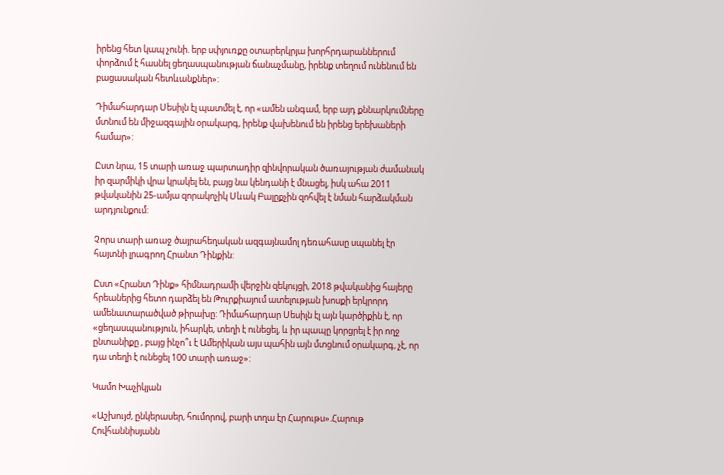իրենց հետ կապ չունի. երբ սփյուռքը օտարերկրյա խորհրդարաններում փորձում է հասնել ցեղասպանության ճանաչմանը, իրենք տեղում ունենում են բացասական հետևանքներ»:

Դիմահարդար Սեսիլն էլ պատմել է, որ «ամեն անգամ, երբ այդ քննարկումները մտնում են միջազգային օրակարգ, իրենք վախենում են իրենց երեխաների համար»:

Ըստ նրա, 15 տարի առաջ պարտադիր զինվորական ծառայության ժամանակ իր զարմիկի վրա կրակել են, բայց նա կենդանի է մնացել, իսկ ահա 2011 թվականին 25-ամյա զորակոչիկ Սևակ Բալըքչին զոհվել է նման հարձակման արդյունքում:

Չորս տարի առաջ ծայրահեղական ազգայնամոլ դեռահասը սպանել էր հայտնի լրագրող Հրանտ Դինքին:

Ըստ «Հրանտ Դինք» հիմնադրամի վերջին զեկույցի, 2018 թվականից հայերը հրեաներից հետո դարձել են Թուրքիայում ատելության խոսքի երկրորդ ամենատարածված թիրախը: Դիմահարդար Սեսիլն էլ այն կարծիքին է, որ «ցեղասպանություն, իհարկե, տեղի է ունեցել, և իր պապը կորցրել է իր ողջ ընտանիքը , բայց ինչո՞ւ է Ամերիկան այս պահին այն մտցնում օրակարգ, չէ, որ դա տեղի է ունեցել 100 տարի առաջ»:

Կամո Խաչիկյան

«Աշխույժ, ընկերասեր, հումորով, բարի տղա էր Հարութս».Հարութ Հովհաննիսյանն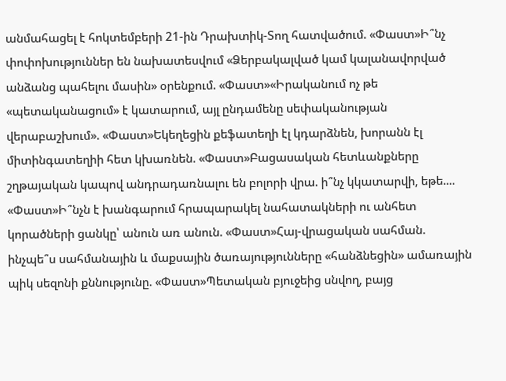անմահացել է հոկտեմբերի 21-ին Դրախտիկ-Տող հատվածում. «Փաստ»Ի՞նչ փոփոխություններ են նախատեսվում «Ձերբակալված կամ կալանավորված անձանց պահելու մասին» օրենքում. «Փաստ»«Իրականում ոչ թե «պետականացում» է կատարում, այլ ընդամենը սեփականության վերաբաշխում». «Փաստ»Եկեղեցին քեֆատեղի էլ կդարձնեն, խորանն էլ միտինգատեղիի հետ կխառնեն. «Փաստ»Բացասական հետևանքները շղթայական կապով անդրադառնալու են բոլորի վրա. ի՞նչ կկատարվի, եթե.... «Փաստ»Ի՞նչն է խանգարում հրապարակել նահատակների ու անհետ կորածների ցանկը՝ անուն առ անուն. «Փաստ»Հայ-վրացական սահման. ինչպե՞ս սահմանային և մաքսային ծառայությունները «հանձնեցին» ամառային պիկ սեզոնի քննությունը. «Փաստ»Պետական բյուջեից սնվող, բայց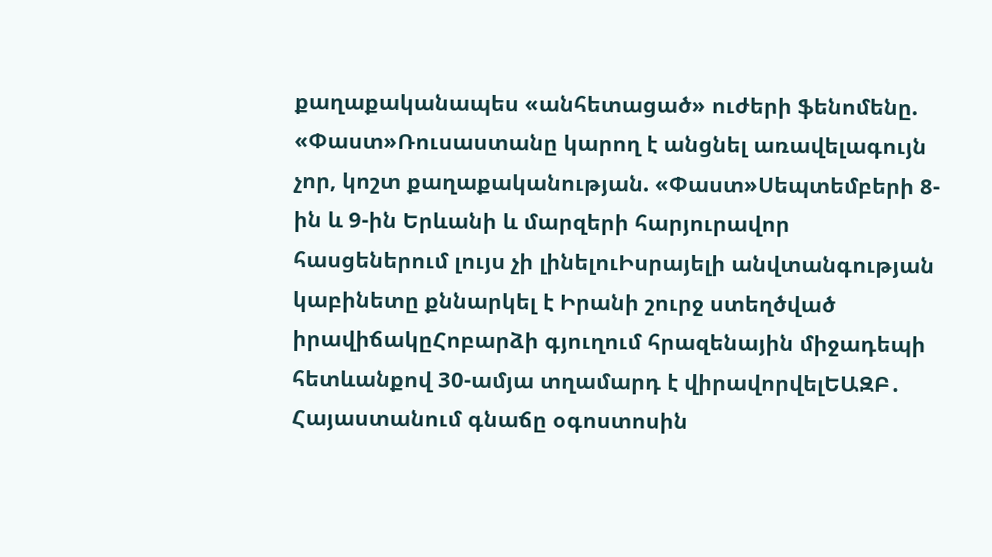քաղաքականապես «անհետացած» ուժերի ֆենոմենը. «Փաստ»Ռուսաստանը կարող է անցնել առավելագույն չոր, կոշտ քաղաքականության. «Փաստ»Սեպտեմբերի 8-ին և 9-ին Երևանի և մարզերի հարյուրավոր հասցեներում լույս չի լինելուԻսրայելի անվտանգության կաբինետը քննարկել է Իրանի շուրջ ստեղծված իրավիճակըՀոբարձի գյուղում հրազենային միջադեպի հետևանքով 30-ամյա տղամարդ է վիրավորվելԵԱԶԲ․ Հայաստանում գնաճը օգոստոսին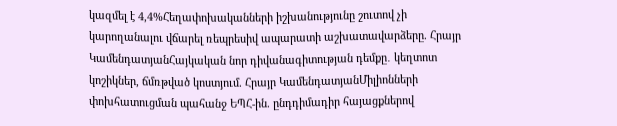կազմել է 4,4%Հեղափոխականների իշխանությունը շուտով չի կարողանալու վճարել ռեպրեսիվ ապարատի աշխատավարձերը. Հրայր ԿամենդատյանՀայկական նոր դիվանագիտության դեմքը․ կեղտոտ կոշիկներ, ճմռթված կոստյում. Հրայր ԿամենդատյանՄիլիոնների փոխհատուցման պահանջ ԵՊՀ-ին. ընդդիմադիր հայացքներով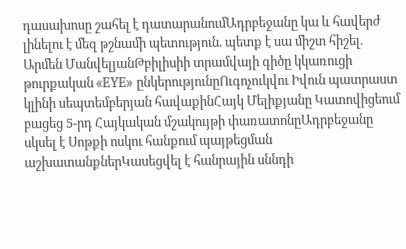դասախոսը շահել է դատարանումԱդրբեջանը կա և հավերժ լինելու է մեզ թշնամի պետություն. պետք է սա միշտ հիշել. Արմեն ՄանվելյանԹբիլիսիի տրամվայի գիծը կկառուցի թուրքական «EYE» ընկերությունըՈւգոչուկվու Իվուն պատրաստ կլինի սեպտեմբերյան հավաքինՀայկ Մելիքյանը Կատովիցեում բացեց 5-րդ Հայկական մշակույթի փառատոնըԱդրբեջանը սկսել է Սոթքի ոսկու հանքում պայթեցման աշխատանքներԿասեցվել է հանրային սննդի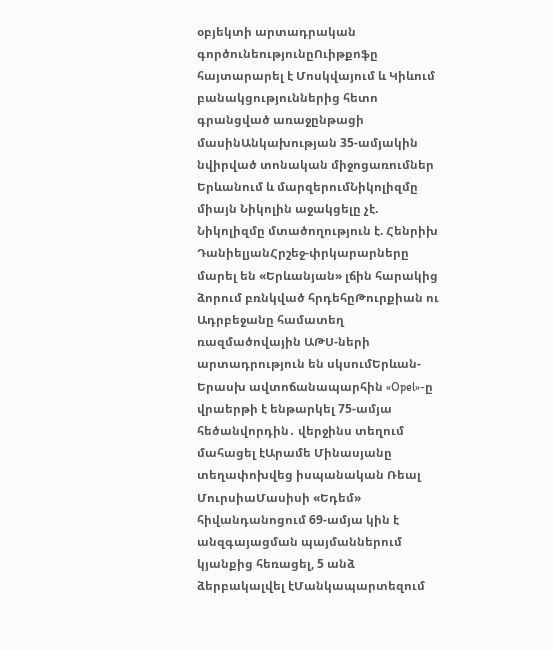օբյեկտի արտադրական գործունեությունըՈւիթքոֆը հայտարարել է Մոսկվայում և Կիևում բանակցություններից հետո գրանցված առաջընթացի մասինԱնկախության 35-ամյակին նվիրված տոնական միջոցառումներ Երևանում և մարզերումՆիկոլիզմը միայն Նիկոլին աջակցելը չէ. Նիկոլիզմը մտածողություն է. Հենրիխ ԴանիելյանՀրշեջ-փրկարարները մարել են «Երևանյան» լճին հարակից ձորում բռնկված հրդեհըԹուրքիան ու Ադրբեջանը համատեղ ռազմածովային ԱԹՍ-ների արտադրություն են սկսումԵրևան-Երասխ ավտոճանապարհին «Opel»-ը վրաերթի է ենթարկել 75-ամյա հեծանվորդին․ վերջինս տեղում մահացել էԱրամե Մինասյանը տեղափոխվեց իսպանական Ռեալ ՄուրսիաՄասիսի «Եդեմ» հիվանդանոցում 69-ամյա կին է անզգայացման պայմաններում կյանքից հեռացել, 5 անձ ձերբակալվել էՄանկապարտեզում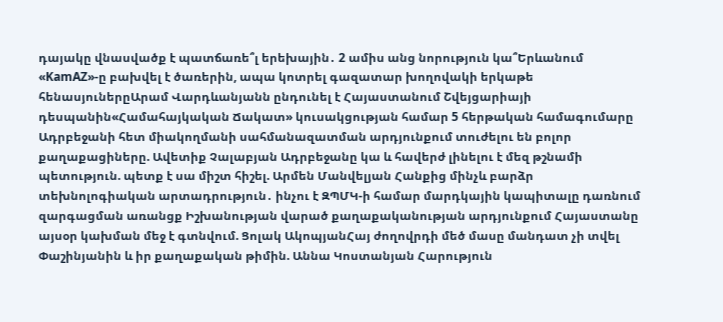դայակը վնասվածք է պատճառե՞լ երեխային․ 2 ամիս անց նորություն կա՞Երևանում «KamAZ»-ը բախվել է ծառերին, ապա կոտրել գազատար խողովակի երկաթե հենասյուներըԱրամ Վարդևանյանն ընդունել է Հայաստանում Շվեյցարիայի դեսպանին«Համահայկական Ճակատ» կուսակցության համար 5 հերթական համագումարը Ադրբեջանի հետ միակողմանի սահմանազատման արդյունքում տուժելու են բոլոր քաղաքացիները. Ավետիք Չալաբյան Ադրբեջանը կա և հավերժ լինելու է մեզ թշնամի պետություն. պետք է սա միշտ հիշել. Արմեն Մանվելյան Հանքից մինչև բարձր տեխնոլոգիական արտադրություն․ ինչու է ԶՊՄԿ-ի համար մարդկային կապիտալը դառնում զարգացման առանցք Իշխանության վարած քաղաքականության արդյունքում Հայաստանը այսօր կախման մեջ է գտնվում. Ցոլակ ԱկոպյանՀայ ժողովրդի մեծ մասը մանդատ չի տվել Փաշինյանին և իր քաղաքական թիմին. Աննա Կոստանյան Հարություն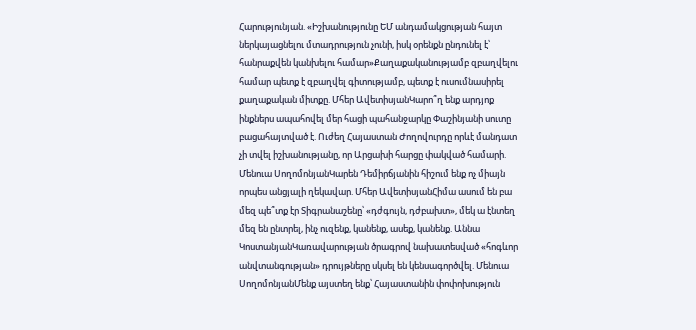Հարությունյան. «Իշխանությունը ԵՄ անդամակցության հայտ ներկայացնելու մտադրություն չունի, իսկ օրենքն ընդունել է՝ հանրաքվեն կանխելու համար»Քաղաքականությամբ զբաղվելու համար պետք է զբաղվել գիտությամբ, պետք է ուսումնասիրել քաղաքական միտքը. Մհեր ԱվետիսյանԿարո՞ղ ենք արդյոք ինքներս ապահովել մեր հացի պահանջարկը Փաշինյանի սուտը բացահայտված է. Ուժեղ Հայաստան Ժողովուրդը որևէ մանդատ չի տվել իշխանությանը, որ Արցախի հարցը փակված համարի. Մենուա ՍողոմոնյանԿարեն Դեմիրճյանին հիշում ենք ոչ միայն որպես անցյալի ղեկավար. Մհեր ԱվետիսյանՀիմա ասում են բա մեզ պե՞տք էր Տիգրանաշենը՝ «դժգույն, դժբախտ», մեկ ա էնտեղ մեզ են ընտրել, ինչ ուզենք, կանենք, ասեք, կանենք. Աննա ԿոստանյանԿառավարության ծրագրով նախատեսված «հոգևոր անվտանգության» դրույթները սկսել են կենսագործվել. Մենուա ՍողոմոնյանՄենք այստեղ ենք՝ Հայաստանին փոփոխություն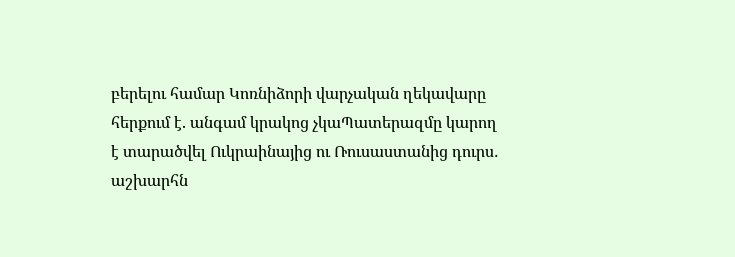բերելու համար Կոռնիձորի վարչական ղեկավարը հերքում է. անգամ կրակոց չկաՊատերազմը կարող է տարածվել Ուկրաինայից ու Ռուսաստանից դուրս․ աշխարհն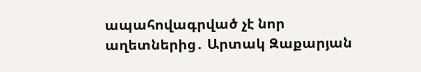ապահովագրված չէ նոր աղետներից․ Արտակ Զաքարյան